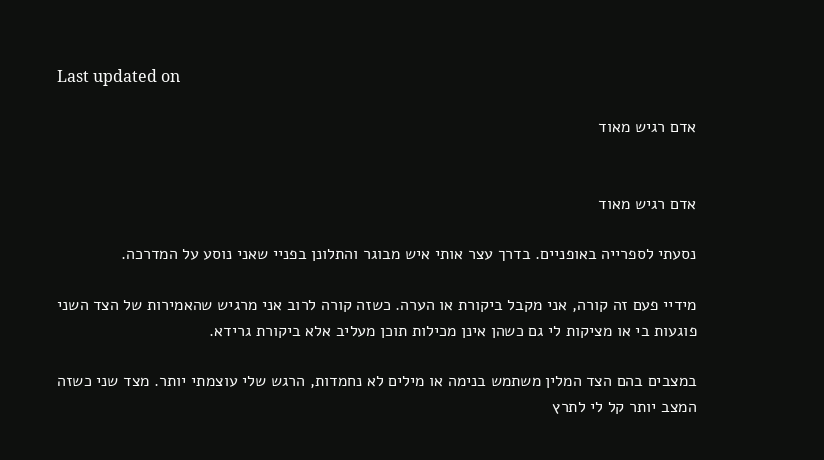Last updated on

אדם רגיש מאוד


אדם רגיש מאוד

נסעתי לספרייה באופניים. בדרך עצר אותי איש מבוגר והתלונן בפניי שאני נוסע על המדרכה.

מידיי פעם זה קורה, אני מקבל ביקורת או הערה. כשזה קורה לרוב אני מרגיש שהאמירות של הצד השני פוגעות בי או מציקות לי גם כשהן אינן מכילות תוכן מעליב אלא ביקורת גרידא.

במצבים בהם הצד המלין משתמש בנימה או מילים לא נחמדות, הרגש שלי עוצמתי יותר. מצד שני כשזה המצב יותר קל לי לתרץ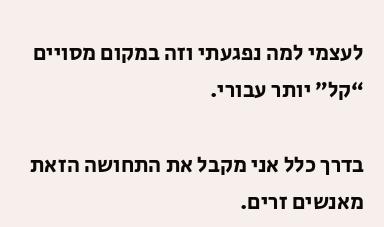לעצמי למה נפגעתי וזה במקום מסויים “קל” יותר עבורי.

בדרך כלל אני מקבל את התחושה הזאת מאנשים זרים.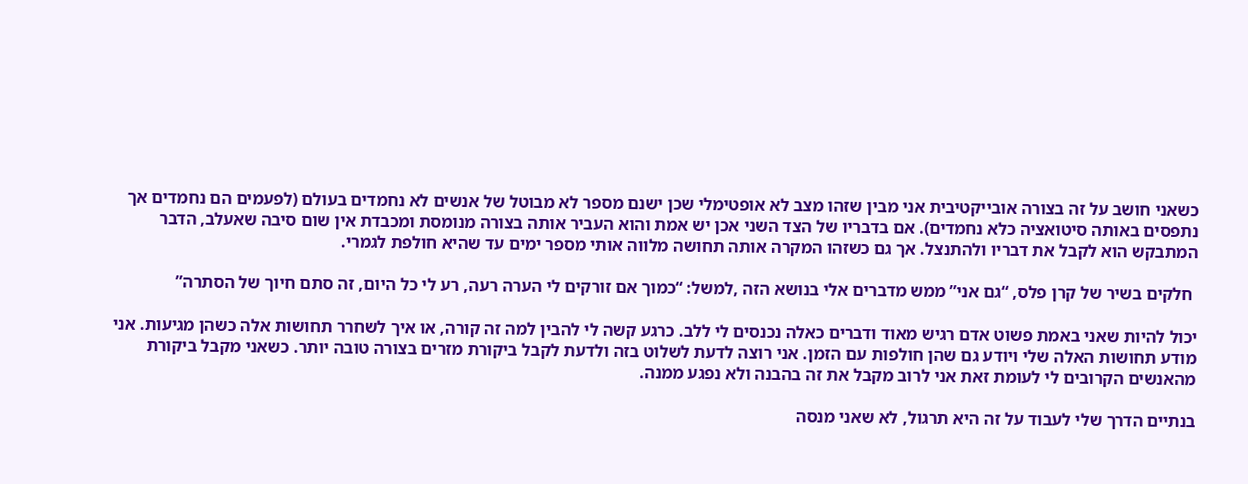כשאני חושב על זה בצורה אובייקטיבית אני מבין שזהו מצב לא אופטימלי שכן ישנם מספר לא מבוטל של אנשים לא נחמדים בעולם (לפעמים הם נחמדים אך נתפסים באותה סיטואציה כלא נחמדים). אם בדבריו של הצד השני אכן יש אמת והוא העביר אותה בצורה מנומסת ומכבדת אין שום סיבה שאעלב, הדבר המתבקש הוא לקבל את דבריו ולהתנצל. אך גם כשזהו המקרה אותה תחושה מלווה אותי מספר ימים עד שהיא חולפת לגמרי.

 חלקים בשיר של קרן פלס, “גם אני” ממש מדברים אלי בנושא הזה ,למשל: “כמוך אם זורקים לי הערה רעה, רע לי כל היום, זה סתם חיוך של הסתרה”

יכול להיות שאני באמת פשוט אדם רגיש מאוד ודברים כאלה נכנסים לי ללב. כרגע קשה לי להבין למה זה קורה, או איך לשחרר תחושות אלה כשהן מגיעות. אני מודע תחושות האלה שלי ויודע גם שהן חולפות עם הזמן. אני רוצה לדעת לשלוט בזה ולדעת לקבל ביקורת מזרים בצורה טובה יותר. כשאני מקבל ביקורת מהאנשים הקרובים לי לעומת זאת אני לרוב מקבל את זה בהבנה ולא נפגע ממנה.

בנתיים הדרך שלי לעבוד על זה היא תרגול, לא שאני מנסה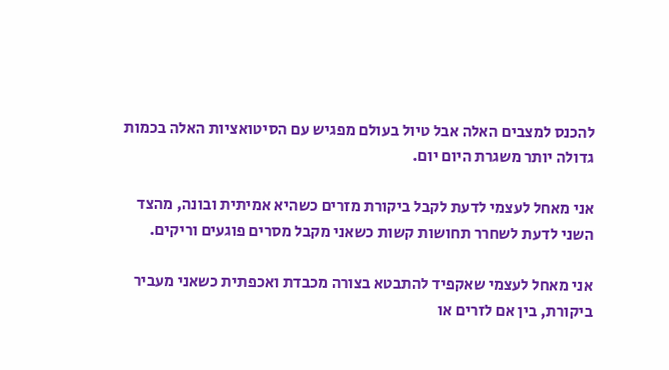להכנס למצבים האלה אבל טיול בעולם מפגיש עם הסיטואציות האלה בכמות גדולה יותר משגרת היום יום.

אני מאחל לעצמי לדעת לקבל ביקורת מזרים כשהיא אמיתית ובונה, מהצד השני לדעת לשחרר תחושות קשות כשאני מקבל מסרים פוגעים וריקים.

אני מאחל לעצמי שאקפיד להתבטא בצורה מכבדת ואכפתית כשאני מעביר ביקורת, בין אם לזרים או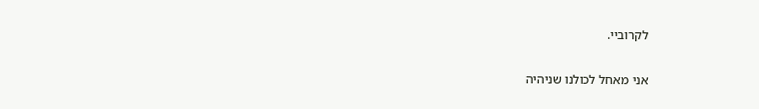לקרוביי.

אני מאחל לכולנו שניהיה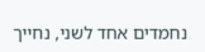נחמדים אחד לשני, נחייך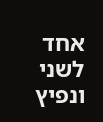אחד לשני ונפיץ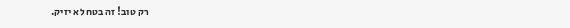רק טוב! זה בטח לא יזיק.